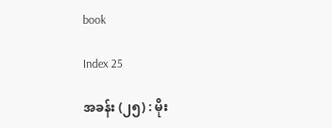book

Index 25

အခန်း (၂၅) : မိုး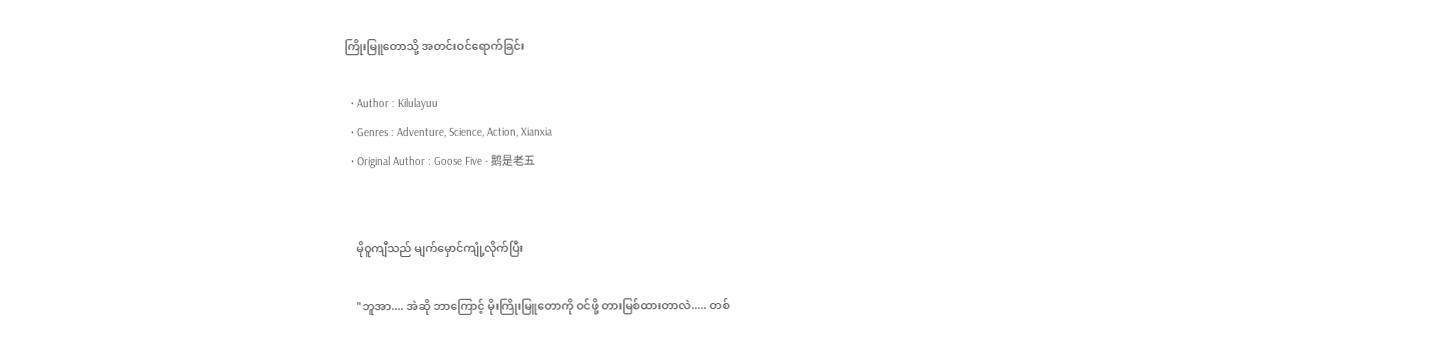ကြိုးမြူတောသို့ အတင်းဝင်ရောက်ခြင်း

  • Author : Kilulayuu
  • Genres : Adventure, Science, Action, Xianxia
  • Original Author : Goose Five - 鹅是老五


    မိုဝူကျီသည် မျက်မှောင်ကျုံ့လိုက်ပြီး

    "ဘူအာ.... အဲဆို ဘာကြောင့် မိုးကြိုးမြူတောကို ဝင်ဖို့ တားမြစ်ထားတာလဲ..... တစ်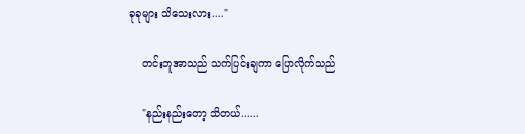ခုခုများ သိသေးလား...."

    တင်းဘူအာသည် သက်ပြင်းချကာ ပြောလိုက်သည်

    "နည်းနည်းတော့ သိတယ်......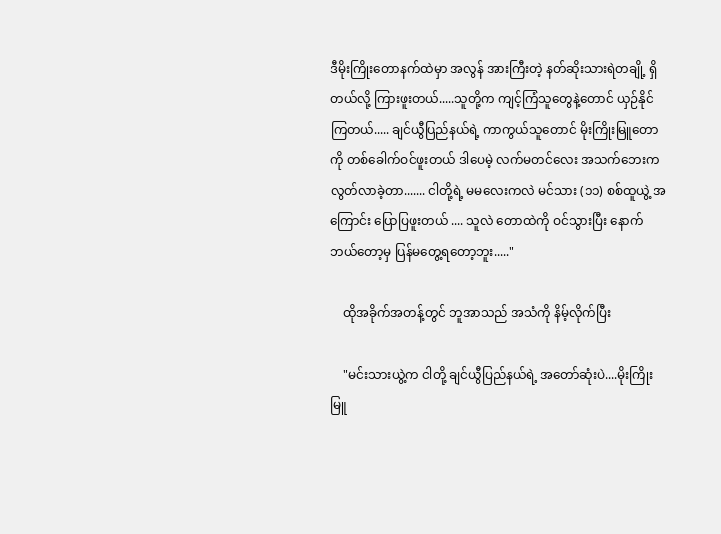ဒီမိုးကြိုးတောနက်ထဲမှာ အလွန် အားကြီးတဲ့ နတ်ဆိုးသားရဲတချို့ ရှိတယ်လို့ ကြားဖူးတယ်.....သူတို့က ကျင့်ကြံသူတွေနဲ့တောင် ယှဉ်နိုင်ကြတယ်..... ချင်ယွီပြည်နယ်ရဲ့ ကာကွယ်သူတောင် မိုးကြိုးမြူတောကို တစ်ခေါက်ဝင်ဖူးတယ် ဒါပေမဲ့ လက်မတင်လေး အသက်ဘေးက လွတ်လာခဲ့တာ....... ငါတို့ရဲ့ မမလေးကလဲ မင်သား (၁၁) စစ်ထူယွဲ့ အကြောင်း ပြောပြဖူးတယ် .... သူလဲ တောထဲကို ဝင်သွားပြီး နောက်ဘယ်တော့မှ ပြန်မတွေ့ရတော့ဘူး....."

    ထိုအခိုက်အတန့်တွင် ဘူအာသည် အသံကို နိမ့်လိုက်ပြီး

    "မင်းသားယွဲ့က ငါတို့ ချင်ယွီပြည်နယ်ရဲ့ အတော်ဆုံးပဲ....မိုးကြိုးမြူ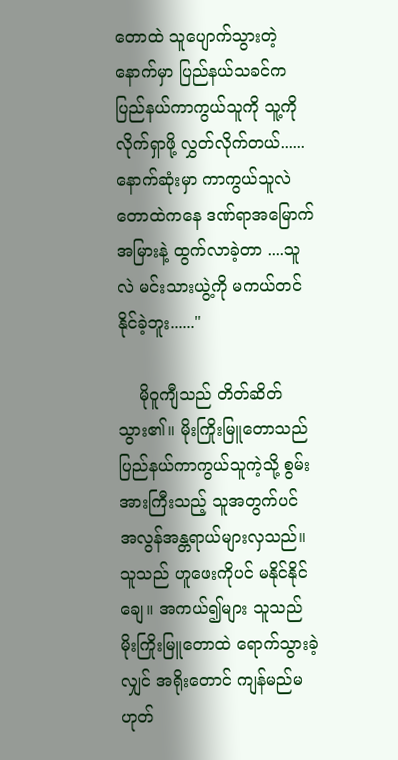တောထဲ သူပျောက်သွားတဲ့နောက်မှာ ပြည်နယ်သခင်က ပြည်နယ်ကာကွယ်သူကို သူ့ကို လိုက်ရှာဖို့ လွှတ်လိုက်တယ်...... နောက်ဆုံးမှာ ကာကွယ်သူလဲ တောထဲကနေ ဒဏ်ရာအမြောက်အမြားနဲ့ ထွက်လာခဲ့တာ ....သူလဲ မင်းသားယွဲ့ကို မကယ်တင်နိုင်ခဲ့ဘူး......"

    မိုဝူကျီသည် တိတ်ဆိတ်သွား၏။ မိုးကြိုးမြူတောသည် ပြည်နယ်ကာကွယ်သူကဲ့သို့ စွမ်းအားကြီးသည့် သူအတွက်ပင် အလွန်အန္တရာယ်များလှသည်။ သူသည် ဟူဖေးကိုပင် မနိုင်နိုင်ချေ။ အကယ်၍များ သူသည် မိုးကြိုးမြူတောထဲ ရောက်သွားခဲ့လျှင် အရိုးတောင် ကျန်မည်မဟုတ်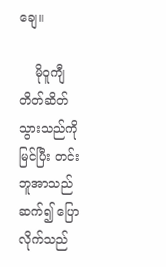ချေ။

    မိုဝူကျီ တိတ်ဆိတ်သွားသည်ကို မြင်ပြီး တင်းဘူအာသည် ဆက်၍ ပြောလိုက်သည်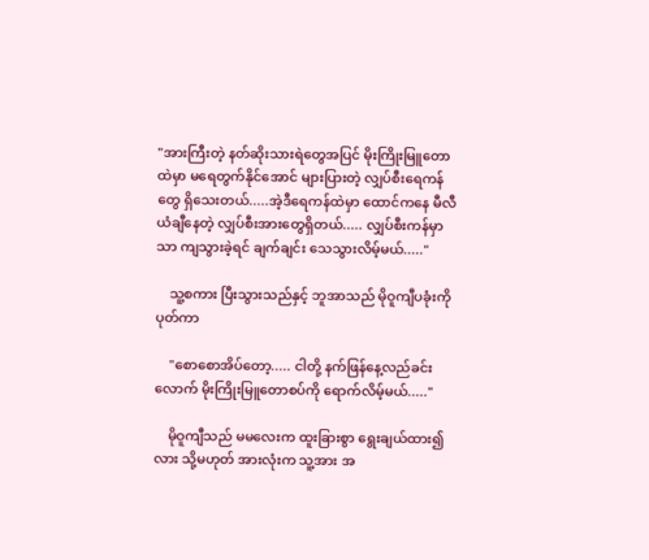"အားကြီးတဲ့ နတ်ဆိုးသားရဲတွေအပြင် မိုးကြိုးမြူတောထဲမှာ မရေတွက်နိုင်အောင် များပြားတဲ့ လျှပ်စီးရေကန်တွေ ရှိသေးတယ်.....အဲ့ဒီရေကန်ထဲမှာ ထောင်ကနေ မီလီယံချီနေတဲ့ လျှပ်စီးအားတွေရှိတယ်..... လျှပ်စီးကန်မှာသာ ကျသွားခဲ့ရင် ချက်ချင်း သေသွားလိမ့်မယ်....."

    သူ့စကား ပြီးသွားသည်နှင့် ဘူအာသည် မိုဝူကျီပခုံးကို ပုတ်ကာ

    "စောစောအိပ်တော့..... ငါတို့ နက်ဖြန်နေ့လည်ခင်းလောက် မိုးကြိုးမြူတောစပ်ကို ရောက်လိမ့်မယ်....."

    မိုဝူကျီသည် မမလေးက ထူးခြားစွာ ရွေးချယ်ထား၍လား သို့မဟုတ် အားလုံးက သူ့အား အ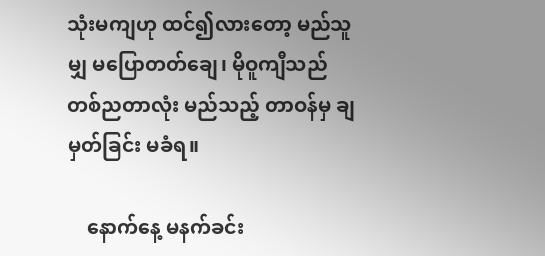သုံးမကျဟု ထင်၍လားတော့ မည်သူမျှ မပြောတတ်ချေ၊ မိုဝူကျီသည် တစ်ညတာလုံး မည်သည့် တာဝန်မှ ချမှတ်ခြင်း မခံရ။

    နောက်နေ့ မနက်ခင်း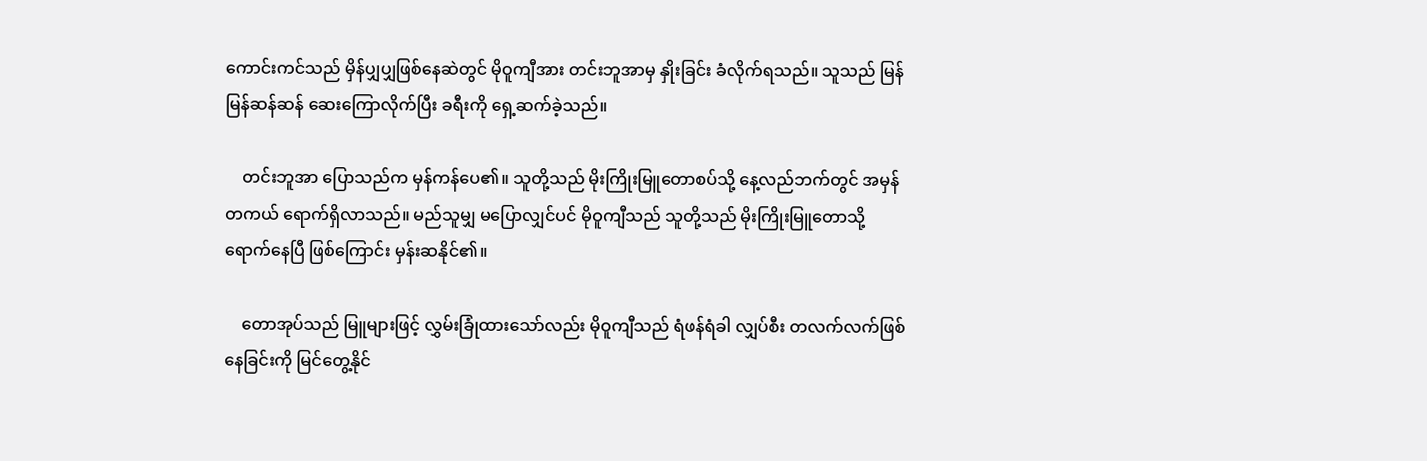ကောင်းကင်သည် မှိန်ပျှပျှဖြစ်နေဆဲတွင် မိုဝူကျီအား တင်းဘူအာမှ နှိုးခြင်း ခံလိုက်ရသည်။ သူသည် မြန်မြန်ဆန်ဆန် ဆေးကြောလိုက်ပြီး ခရီးကို ရှေ့ဆက်ခဲ့သည်။

    တင်းဘူအာ ပြောသည်က မှန်ကန်ပေ၏။ သူတို့သည် မိုးကြိုးမြူတောစပ်သို့ နေ့လည်ဘက်တွင် အမှန်တကယ် ရောက်ရှိလာသည်။ မည်သူမျှ မပြောလျှင်ပင် မိုဝူကျီသည် သူတို့သည် မိုးကြိုးမြူတောသို့ ရောက်နေပြီ ဖြစ်ကြောင်း မှန်းဆနိုင်၏။

    တောအုပ်သည် မြူများဖြင့် လွှမ်းခြုံထားသော်လည်း မိုဝူကျီသည် ရံဖန်ရံခါ လျှပ်စီး တလက်လက်ဖြစ်နေခြင်းကို မြင်တွေ့နိုင်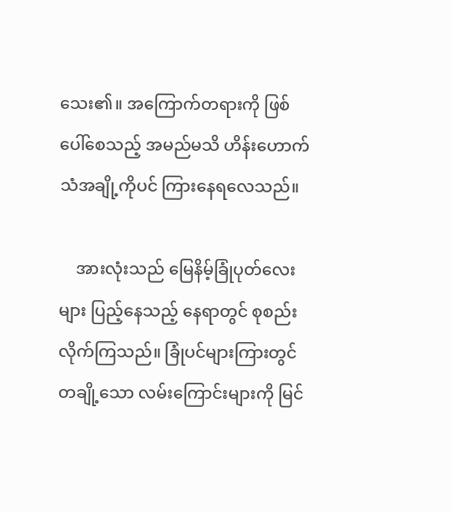သေး၏။ အကြောက်တရားကို ဖြစ်ပေါ်စေသည့် အမည်မသိ ဟိန်းဟောက်သံအချို့ကိုပင် ကြားနေရလေသည်။

    အားလုံးသည် မြေနိမ့်ခြုံပုတ်လေးများ ပြည့်နေသည့် နေရာတွင် စုစည်းလိုက်ကြသည်။ ခြုံပင်များကြားတွင် တချို့သော လမ်းကြောင်းများကို မြင်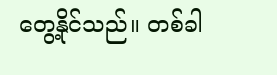တွေ့နိုင်သည်။ တစ်ခါ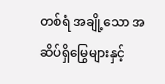တစ်ရံ အချို့သော အဆိပ်ရှိမြွေများနှင့်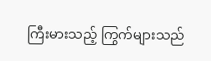ကြီးမားသည့် ကြွက်များသည်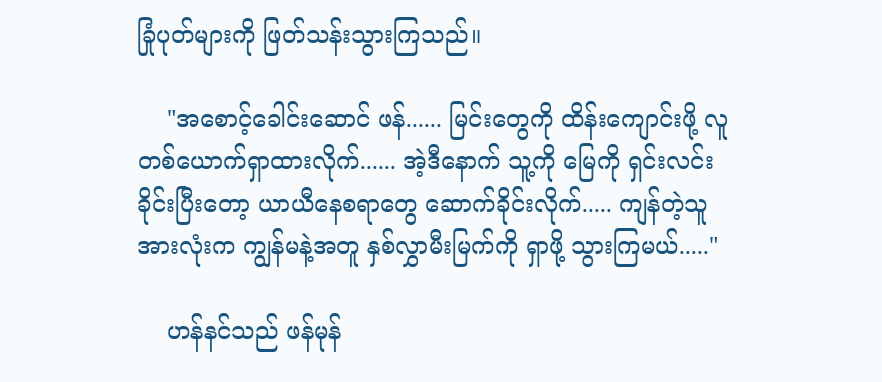ခြုံပုတ်များကို ဖြတ်သန်းသွားကြသည်။

    "အစောင့်ခေါင်းဆောင် ဖန်...... မြင်းတွေကို ထိန်းကျောင်းဖို့ လူတစ်ယောက်ရှာထားလိုက်...... အဲ့ဒီနောက် သူ့ကို မြေကို ရှင်းလင်းခိုင်းပြီးတော့ ယာယီနေစရာတွေ ဆောက်ခိုင်းလိုက်..... ကျန်တဲ့သူအားလုံးက ကျွန်မနဲ့အတူ နှစ်လွှာမီးမြက်ကို ရှာဖို့ သွားကြမယ်....."

    ဟန်နင်သည် ဖန်မုန်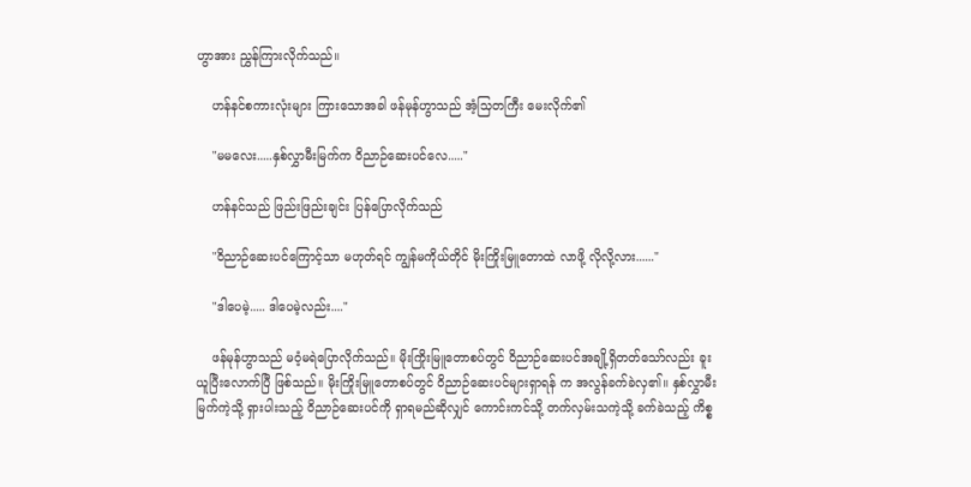ဟွာအား ညွှန်ကြားလိုက်သည်။

    ဟန်နင်စကားလုံးများ ကြားသောအခါ ဖန်မုန်ဟွာသည် အံ့သြတကြီး မေးလိုက်၏

    "မမလေး.....နှစ်လွှာမီးမြက်က ဝိညာဉ်ဆေးပင်လေ....."

    ဟန်နင်သည် ဖြည်းဖြည်းချင်း ပြန်ပြောလိုက်သည်

    "ဝိညာဉ်ဆေးပင်ကြောင့်သာ မဟုတ်ရင် ကျွန်မကိုယ်တိုင် မိုးကြိုးမြူတောထဲ လာဖို့ လိုလို့လား......"

    "ဒါပေမဲ့..... ဒါပေမဲ့လည်း...."

    ဖန်မုန်ဟွာသည် မဝံ့မရဲပြောလိုက်သည်။ မိုးကြိုးမြူတောစပ်တွင် ဝိညာဉ်ဆေးပင်အချို့ရှိတတ်သော်လည်း ခူးယူပြီးလောက်ပြီ ဖြစ်သည်။ မိုးကြိုးမြူတောစပ်တွင် ဝိညာဉ်ဆေးပင်များရှာရန် က အလွန်ခက်ခဲလှ၏။ နှစ်လွှာမီးမြက်ကဲ့သို့ ရှားပါးသည့် ဝိညာဉ်ဆေးပင်ကို ရှာရမည်ဆိုလျှင် ကောင်းကင်သို့ တက်လှမ်းသကဲ့သို့ ခက်ခဲသည့် ကိစ္စ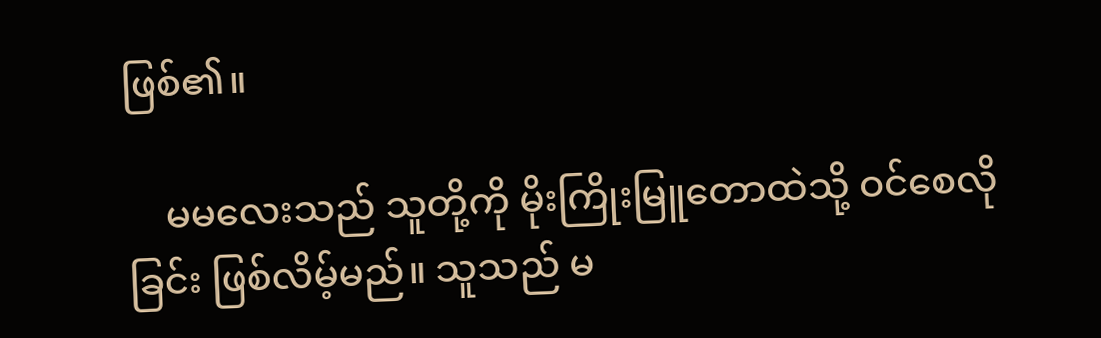ဖြစ်၏။

    မမလေးသည် သူတို့ကို မိုးကြိုးမြူတောထဲသို့ ဝင်စေလိုခြင်း ဖြစ်လိမ့်မည်။ သူသည် မ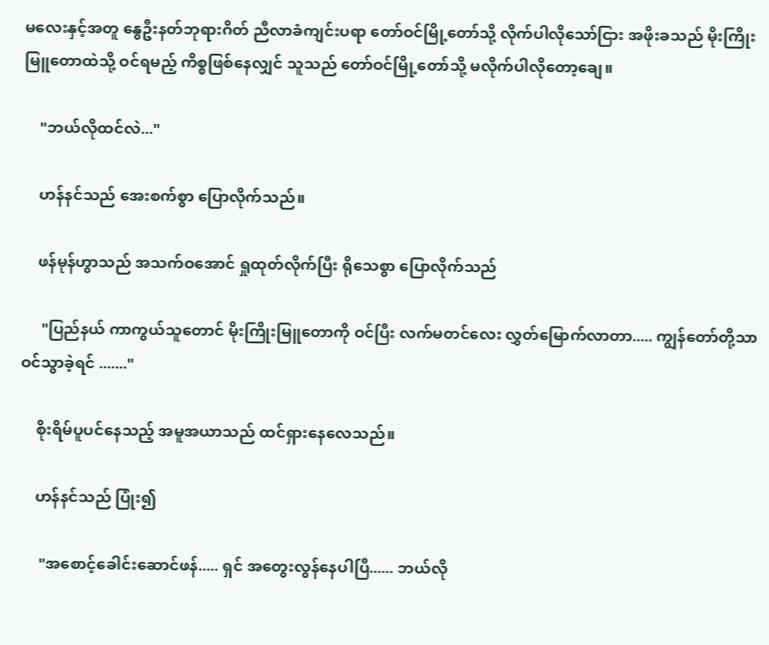မလေးနှင့်အတူ နွေဦးနတ်ဘုရားဂိတ် ညီလာခံကျင်းပရာ တော်ဝင်မြို့တော်သို့ လိုက်ပါလိုသော်ငြား အဖိုးခသည် မိုးကြိုးမြူတောထဲသို့ ဝင်ရမည့် ကိစ္စဖြစ်နေလျှင် သူသည် တော်ဝင်မြို့တော်သို့ မလိုက်ပါလိုတော့ချေ။

    "ဘယ်လိုထင်လဲ..."

    ဟန်နင်သည် အေးစက်စွာ ပြောလိုက်သည်။

    ဖန်မုန်ဟွာသည် အသက်ဝအောင် ရှုထုတ်လိုက်ပြီး ရိုသေစွာ ပြောလိုက်သည်

     "ပြည်နယ် ကာကွယ်သူတောင် မိုးကြိုးမြူတောကို ဝင်ပြီး လက်မတင်လေး လွှတ်မြောက်လာတာ..... ကျွန်တော်တို့သာ ဝင်သွာခဲ့ရင် ......."

    စိုးရိမ်ပူပင်နေသည့် အမူအယာသည် ထင်ရှားနေလေသည်။

    ဟန်နင်သည် ပြုံး၍

     "အစောင့်ခေါင်းဆောင်ဖန်..... ရှင် အတွေးလွန်နေပါပြီ...... ဘယ်လို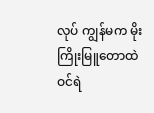လုပ် ကျွန်မက မိုးကြိုးမြူတောထဲ ဝင်ရဲ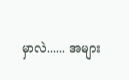မှာလဲ...... အများ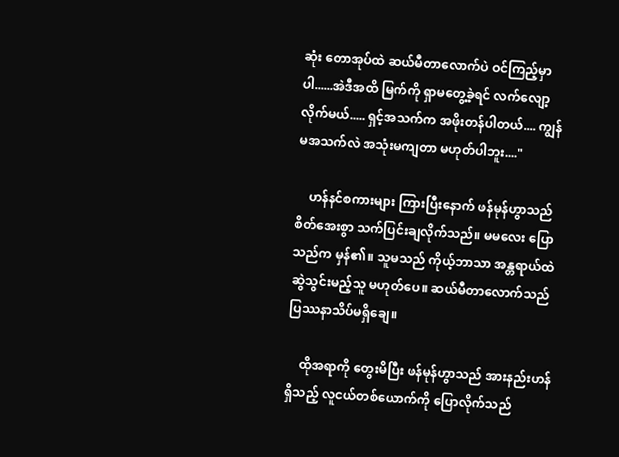ဆုံး တောအုပ်ထဲ ဆယ်မီတာလောက်ပဲ ဝင်ကြည့်မှာပါ......အဲဒီအထိ မြက်ကို ရှာမတွေ့ခဲ့ရင် လက်လျော့လိုက်မယ်..... ရှင့်အသက်က အဖိုးတန်ပါတယ်.... ကျွန်မအသက်လဲ အသုံးမကျတာ မဟုတ်ပါဘူး...."

    ဟန်နင်စကားများ ကြားပြီးနောက် ဖန်မုန်ဟွာသည် စိတ်အေးစွာ သက်ပြင်းချလိုက်သည်။ မမလေး ပြောသည်က မှန်၏။ သူမသည် ကိုယ့်ဘာသာ အန္တရာယ်ထဲ ဆွဲသွင်းမည့်သူ မဟုတ်ပေ။ ဆယ်မီတာလောက်သည် ပြဿနာသိပ်မရှိချေ။

    ထိုအရာကို တွေးမိပြီး ဖန်မုန်ဟွာသည် အားနည်းဟန်ရှိသည့် လူငယ်တစ်ယောက်ကို ပြောလိုက်သည်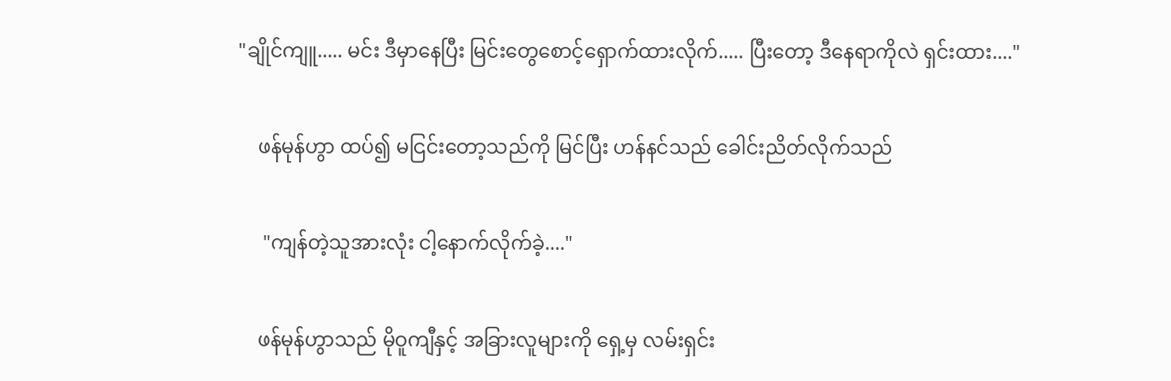"ချိုင်ကျူ..... မင်း ဒီမှာနေပြီး မြင်းတွေစောင့်ရှောက်ထားလိုက်..... ပြီးတော့ ဒီနေရာကိုလဲ ရှင်းထား...."

    ဖန်မုန်ဟွာ ထပ်၍ မငြင်းတော့သည်ကို မြင်ပြီး ဟန်နင်သည် ခေါင်းညိတ်လိုက်သည်

     "ကျန်တဲ့သူအားလုံး ငါ့နောက်လိုက်ခဲ့...."

    ဖန်မုန်ဟွာသည် မိုဝူကျီနှင့် အခြားလူများကို ရှေ့မှ လမ်းရှင်း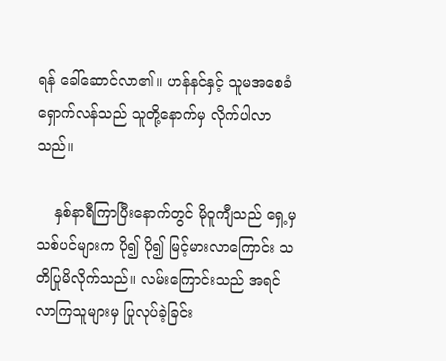ရန် ခေါ်ဆောင်လာ၏။ ဟန်နင်နှင့် သူမအစေခံ ရှောက်လန်သည် သူတို့နောက်မှ လိုက်ပါလာသည်။

    နှစ်နာရီကြာပြီးနောက်တွင် မိုဝူကျီသည် ရှေ့မှ သစ်ပင်များက ပို၍ ပို၍ မြင့်မားလာကြောင်း သတိပြုမိလိုက်သည်။ လမ်းကြောင်းသည် အရင်လာကြသူများမှ ပြုလုပ်ခဲ့ခြင်း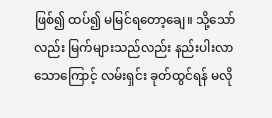ဖြစ်၍ ထပ်၍ မမြင်ရတော့ချေ။ သို့သော်လည်း မြက်များသည်လည်း နည်းပါးလာသောကြောင့် လမ်းရှင်း ခုတ်ထွင်ရန် မလို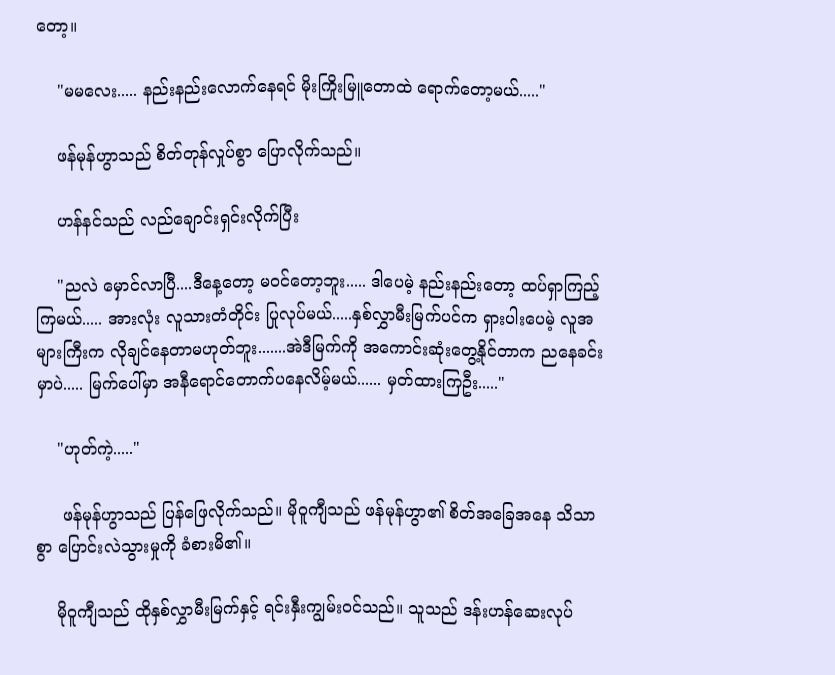တော့။

    "မမလေး..... နည်းနည်းလောက်နေရင် မိုးကြိုးမြူတောထဲ ရောက်တော့မယ်....."

    ဖန်မုန်ဟွာသည် စိတ်တုန်လှုပ်စွာ ပြောလိုက်သည်။

    ဟန်နင်သည် လည်ချောင်းရှင်းလိုက်ပြီး

    "ညလဲ မှောင်လာပြီ....ဒီနေ့တော့ မဝင်တော့ဘူး..... ဒါပေမဲ့ နည်းနည်းတော့ ထပ်ရှာကြည့်ကြမယ်..... အားလုံး လူသားတံတိုင်း ပြုလုပ်မယ်.....နှစ်လွှာမီးမြက်ပင်က ရှားပါးပေမဲ့ လူအများကြီးက လိုချင်နေတာမဟုတ်ဘူး.......အဲဒီမြက်ကို အကောင်းဆုံးတွေ့နိုင်တာက ညနေခင်းမှာပဲ..... မြက်ပေါ်မှာ အနီရောင်တောက်ပနေလိမ့်မယ်...... မှတ်ထားကြဦး....."

    "ဟုတ်ကဲ့....."

     ဖန်မုန်ဟွာသည် ပြန်ဖြေလိုက်သည်။ မိုဝူကျီသည် ဖန်မုန်ဟွာ၏ စိတ်အခြေအနေ သိသာစွာ ပြောင်းလဲသွားမှုကို ခံစားမိ၏။

    မိုဝူကျီသည် ထိုနှစ်လွှာမီးမြက်နှင့် ရင်းနှီးကျွမ်းဝင်သည်။ သူသည် ဒန်းဟန်ဆေးလုပ်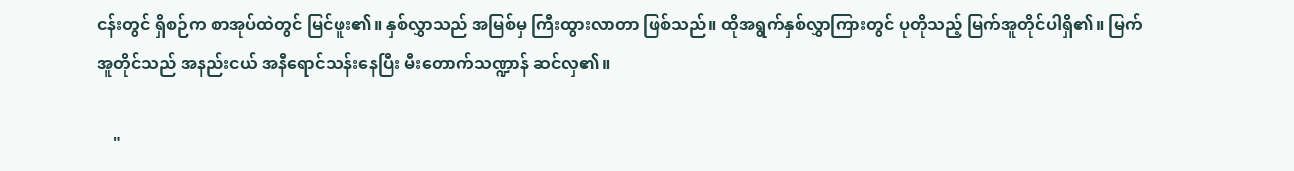ငန်းတွင် ရှိစဉ်က စာအုပ်ထဲတွင် မြင်ဖူး၏။ နှစ်လွှာသည် အမြစ်မှ ကြီးထွားလာတာ ဖြစ်သည်။ ထိုအရွက်နှစ်လွှာကြားတွင် ပုတိုသည့် မြက်အူတိုင်ပါရှိ၏။ မြက်အူတိုင်သည် အနည်းငယ် အနီရောင်သန်းနေပြီး မီးတောက်သဏ္ဍာန် ဆင်လှ၏။

    "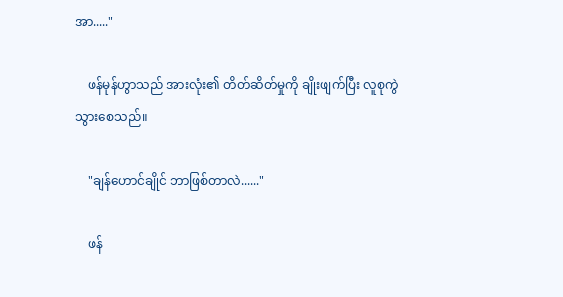အာ....."

    ဖန်မုန်ဟွာသည် အားလုံး၏ တိတ်ဆိတ်မှုကို ချိုးဖျက်ပြီး လူစုကွဲသွားစေသည်။

    "ချန်ဟောင်ချိုင် ဘာဖြစ်တာလဲ......"

    ဖန်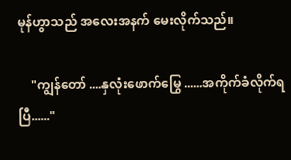မုန်ဟွာသည် အလေးအနက် မေးလိုက်သည်။

    "ကျွန်တော် ....နှလုံးဖောက်မြွေ ......အကိုက်ခံလိုက်ရပြီ......"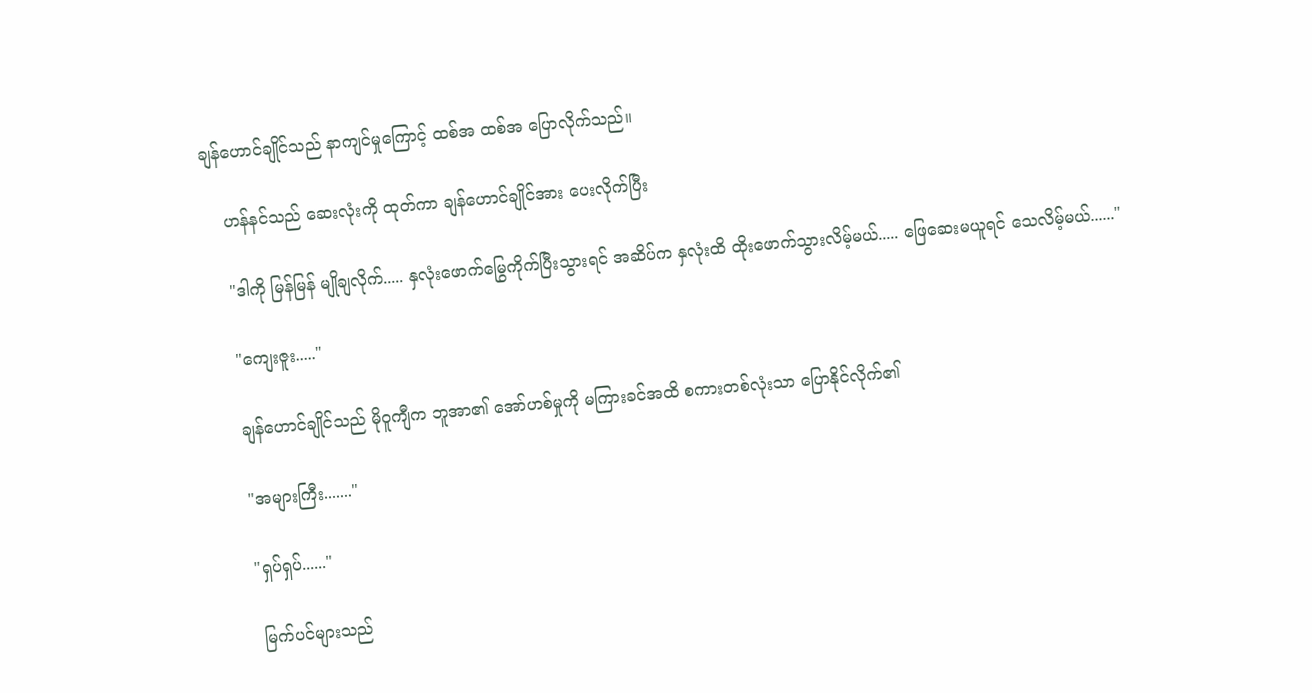ချန်ဟောင်ချိုင်သည် နာကျင်မှုကြောင့် ထစ်အ ထစ်အ ပြောလိုက်သည်။

    ဟန်နင်သည် ဆေးလုံးကို ထုတ်ကာ ချန်ဟောင်ချိုင်အား ပေးလိုက်ပြီး

    "ဒါကို မြန်မြန် မျိုချလိုက်..... နှလုံးဖောက်မြွေကိုက်ပြီးသွားရင် အဆိပ်က နှလုံးထိ ထိုးဖောက်သွားလိမ့်မယ်..... ဖြေဆေးမယူရင် သေလိမ့်မယ်......"

    "ကျေးဇူး....."

    ချန်ဟောင်ချိုင်သည် မိုဝူကျီက ဘူအာ၏ အော်ဟစ်မှုကို မကြားခင်အထိ စကားတစ်လုံးသာ ပြောနိုင်လိုက်၏

    "အများကြီး......."

    "ရှပ်ရှပ်......"

     မြက်ပင်များသည်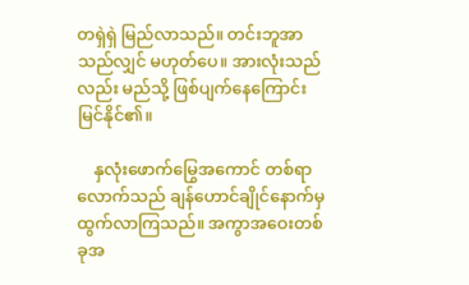တရှဲရှဲ မြည်လာသည်။ တင်းဘူအာသည်လျှင် မဟုတ်ပေ။ အားလုံးသည်လည်း မည်သို့ ဖြစ်ပျက်နေကြောင်း မြင်နိုင်၏။

    နှလုံးဖောက်မြွေအကောင် တစ်ရာလောက်သည် ချန်ဟောင်ချိုင်နောက်မှ ထွက်လာကြသည်။ အကွာအဝေးတစ်ခုအ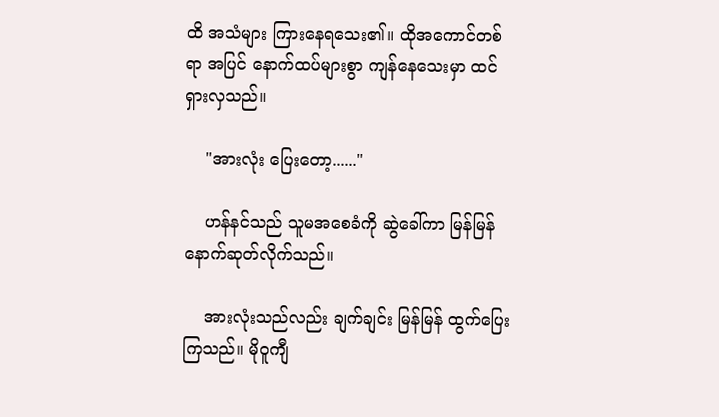ထိ အသံများ ကြားနေရသေး၏။ ထိုအကောင်တစ်ရာ အပြင် နောက်ထပ်များစွာ ကျန်နေသေးမှာ ထင်ရှားလှသည်။

    "အားလုံး ပြေးတော့......"

    ဟန်နင်သည် သူမအစေခံကို ဆွဲခေါ်ကာ မြန်မြန်နောက်ဆုတ်လိုက်သည်။

    အားလုံးသည်လည်း ချက်ချင်း မြန်မြန် ထွက်ပြေးကြသည်။ မိုဝူကျီ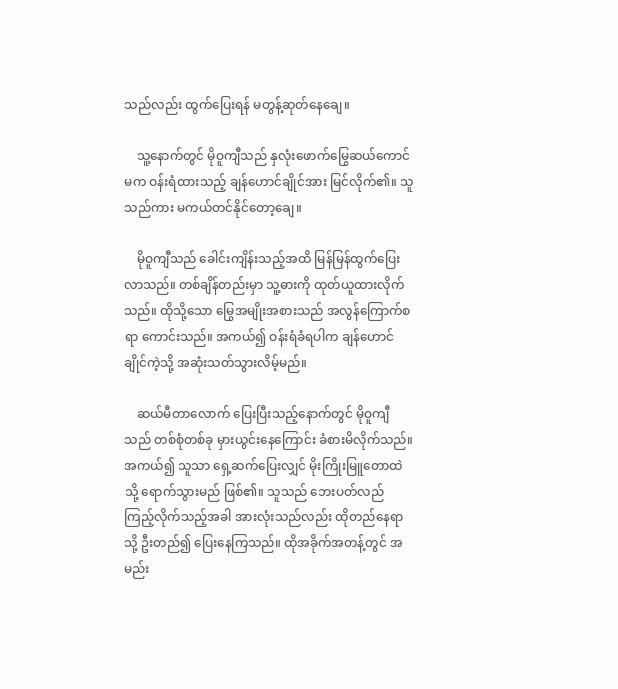သည်လည်း ထွက်ပြေးရန် မတွန့်ဆုတ်နေချေ။

    သူ့နောက်တွင် မိုဝူကျီသည် နှလုံးဖောက်မြွေဆယ်ကောင်မက ဝန်းရံထားသည့် ချန်ဟောင်ချိုင်အား မြင်လိုက်၏။ သူသည်ကား မကယ်တင်နိုင်တော့ချေ။

    မိုဝူကျီသည် ခေါင်းကျိန်းသည့်အထိ မြန်မြန်ထွက်ပြေးလာသည်။ တစ်ချိန်တည်းမှာ သူ့ဓားကို ထုတ်ယူထားလိုက်သည်။ ထိုသို့သော မြွေအမျိုးအစားသည် အလွန်ကြောက်စရာ ကောင်းသည်။ အကယ်၍ ဝန်းရံခံရပါက ချန်ဟောင်ချိုင်ကဲ့သို့ အဆုံးသတ်သွားလိမ့်မည်။

    ဆယ်မီတာလောက် ပြေးပြီးသည့်နောက်တွင် မိုဝူကျီသည် တစ်စုံတစ်ခု မှားယွင်းနေကြောင်း ခံစားမိလိုက်သည်။ အကယ်၍ သူသာ ရှေ့ဆက်ပြေးလျှင် မိုးကြိုးမြူတောထဲသို့ ရောက်သွားမည် ဖြစ်၏။ သူသည် ဘေးပတ်လည် ကြည့်လိုက်သည့်အခါ အားလုံးသည်လည်း ထိုတည်နေရာသို့ ဦးတည်၍ ပြေးနေကြသည်။ ထိုအခိုက်အတန့်တွင် အမည်း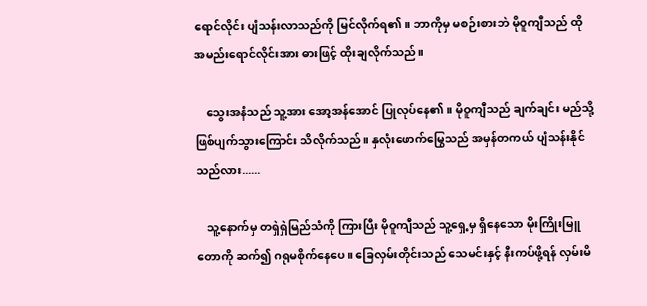ရောင်လိုင်း ပျံသန်းလာသည်ကို မြင်လိုက်ရ၏။ ဘာကိုမှ မစဉ်းစားဘဲ မိုဝူကျီသည် ထိုအမည်းရောင်လိုင်းအား ဓားဖြင့် ထိုးချလိုက်သည်။

    သွေးအနံသည် သူ့အား အော့အန်အောင် ပြုလုပ်နေ၏။ မိုဝူကျီသည် ချက်ချင်း မည်သို့ဖြစ်ပျက်သွားကြောင်း သိလိုက်သည်။ နှလုံးဖောက်မြွေသည် အမှန်တကယ် ပျံသန်းနိုင်သည်လား......

    သူ့နောက်မှ တရှဲရှဲမြည်သံကို ကြားပြီး မိုဝူကျီသည် သူ့ရှေ့မှ ရှိနေသော မိုးကြိုးမြူတောကို ဆက်၍ ဂရုမစိုက်နေပေ။ ခြေလှမ်းတိုင်းသည် သေမင်းနှင့် နီးကပ်ဖို့ရန် လှမ်းမိ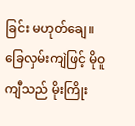ခြင်း မဟုတ်ချေ။ခြေလှမ်းကျဲဖြင့် မိုဝူကျီသည် မိုးကြိုး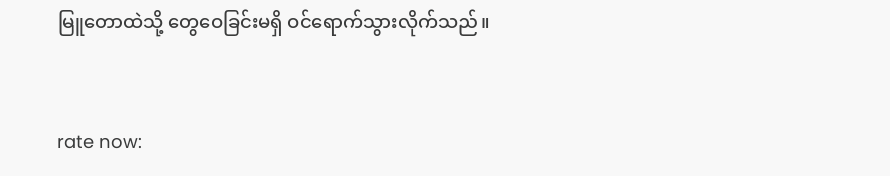မြူတောထဲသို့ တွေဝေခြင်းမရှိ ဝင်ရောက်သွားလိုက်သည်။



rate now: